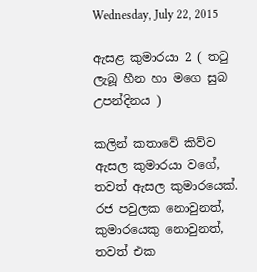Wednesday, July 22, 2015

ඇසළ කුමාරයා 2 ( තටු ලැබූ හීන හා මගෙ සුබ උපන්දිනය )

කලින් කතාවේ කිව්ව ඇසල කුමාරයා වගේ, තවත් ඇසල කුමාරයෙක්.  රජ පවුලක නොවුනත්, කුමාරයෙකු නොවුනත්, තවත් එක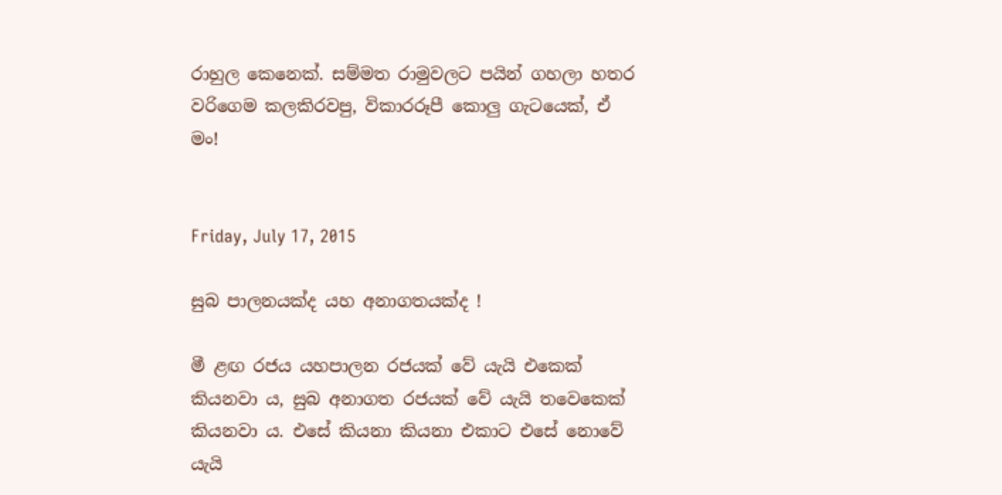රාහුල කෙනෙක්. සම්මත රාමුවලට පයින් ගහලා හතර වරිගෙම කලකිරවපු, විකාරරූපී කොලු ගැටයෙක්, ඒ මං!


Friday, July 17, 2015

සුබ පාලනයක්ද යහ අනාගතයක්ද !

මී ළඟ රජය යහපාලන රජයක් වේ යැයි එකෙක් කියනවා ය, සුබ අනාගත රජයක් වේ යැයි තවෙකෙක් කියනවා ය. එසේ කියනා කියනා එකාට එසේ නොවේ යැයි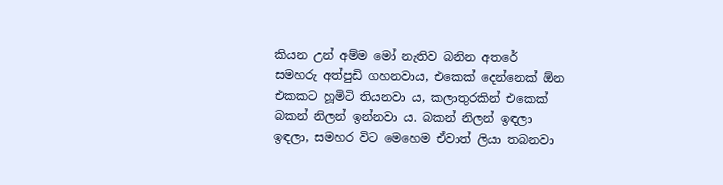කියන උන් අම්ම මෝ නැතිව බනින අතරේ සමහරු අත්පුඩි ගහනවාය, එකෙක් දෙන්නෙක් ඕන එකකට හූමිටි තියනවා ය, කලාතුරකින් එකෙක් බකන් නිලන් ඉන්නවා ය. බකන් නිලන් ඉඳලා ඉඳලා, සමහර විට මෙහෙම ඒවාත් ලියා තබනවා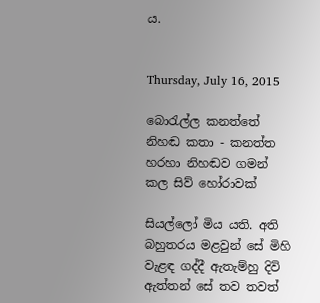ය.


Thursday, July 16, 2015

බොරැල්ල කනත්තේ නිහඬ කතා - කනත්ත හරහා නිහඬව ගමන් කල සිව් හෝරාවක්

සියල්ලෝ මිය යති. අති බහුතරය මළවුන් සේ මිහි වැළඳ ගද්දී ඇතැම්හු දිවි ඇත්තන් සේ තව තවත්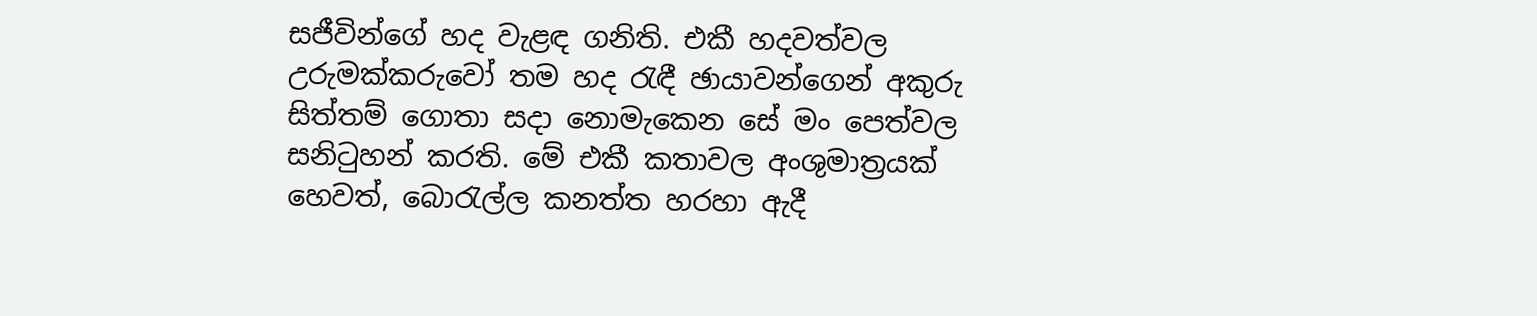සජීවින්ගේ හද වැළඳ ගනිති. එකී හදවත්වල උරුමක්කරුවෝ තම හද රැඳී ඡායාවන්ගෙන් අකුරු සිත්තම් ගොතා සදා නොමැකෙන සේ මං පෙත්වල සනිටුහන් කරති. මේ එකී කතාවල අංශුමාත්‍රයක් හෙවත්, බොරැල්ල කනත්ත හරහා ඇදී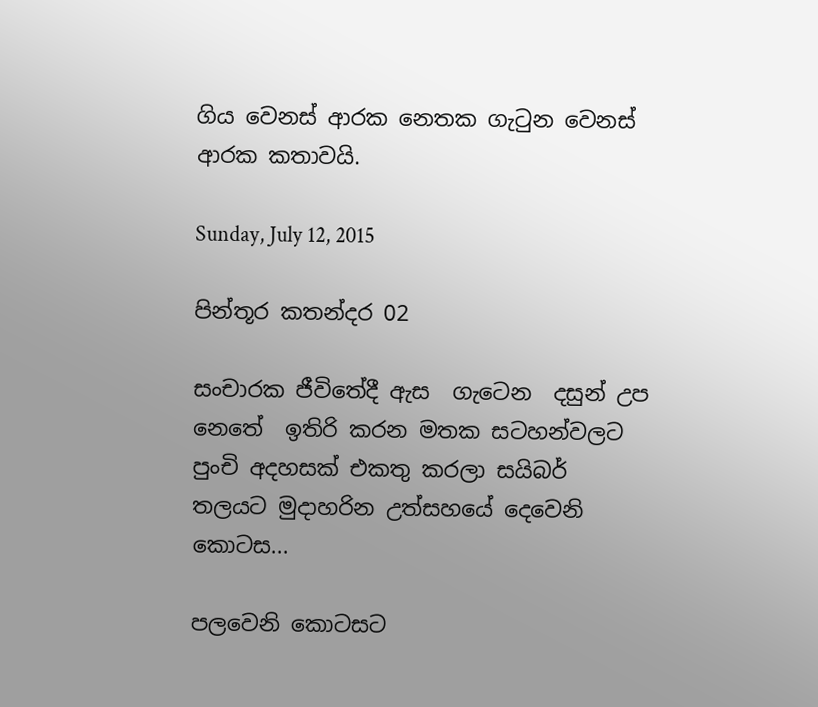ගිය වෙනස් ආරක නෙතක ගැටුන වෙනස් ආරක කතාවයි.

Sunday, July 12, 2015

පින්තූර කතන්දර 02

සංචාරක ජීවිතේදී ඇස  ගැටෙන  දසුන් උප නෙතේ  ඉතිරි කරන මතක සටහන්වලට පුංචි අදහසක් එකතු කරලා සයිබර් තලයට මුදාහරින උත්සහයේ දෙවෙනි කොටස...

පලවෙනි කොටසට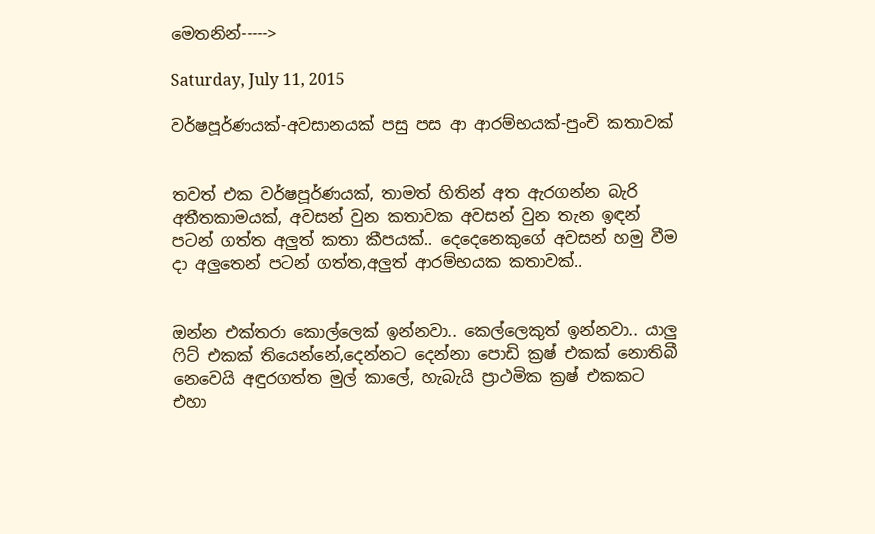මෙතනින්----->

Saturday, July 11, 2015

වර්ෂපූර්ණයක්-අවසානයක් පසු පස ආ ආරම්භයක්-පුංචි කතාවක්


තවත් එක වර්ෂපූර්ණයක්, තාමත් හිතින් අත ඇරගන්න බැරි අතීතකාමයක්, අවසන් වුන කතාවක අවසන් වුන තැන ඉඳන් පටන් ගත්ත අලුත් කතා කීපයක්.. දෙදෙනෙකුගේ අවසන් හමු වීම දා අලුතෙන් පටන් ගත්ත,අලුත් ආරම්භයක කතාවක්..


ඔන්න එක්තරා කොල්ලෙක් ඉන්නවා.. කෙල්ලෙකුත් ඉන්නවා.. යාලු ෆිට් එකක් තියෙන්නේ,දෙන්නට දෙන්නා පොඩි ක්‍රෂ් එකක් නොතිබී නෙවෙයි අඳුරගත්ත මුල් කාලේ, හැබැයි ප්‍රාථමික ක්‍රෂ් එකකට එහා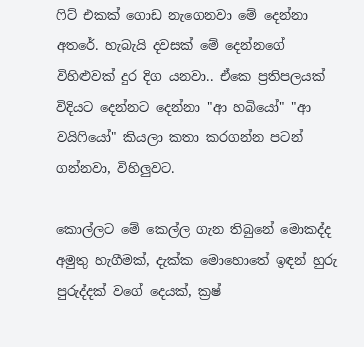ෆිට් එකක් ගොඩ නැගෙනවා මේ දෙන්නා අතරේ. හැබැයි දවසක් මේ දෙන්නගේ විහිළුවක් දුර දිග යනවා.. ඒකෙ ප්‍රතිපලයක් විදියට දෙන්නට දෙන්නා "ආ හබියෝ" "ආ වයිෆියෝ" කියලා කතා කරගන්න පටන් ගන්නවා, විහිලුවට.

කොල්ලට මේ කෙල්ල ගැන තිබුනේ මොකද්ද අමුතු හැගීමක්, දැක්ක මොහොතේ ඉඳන් හුරු පුරුද්දක් වගේ දෙයක්, ක්‍රෂ්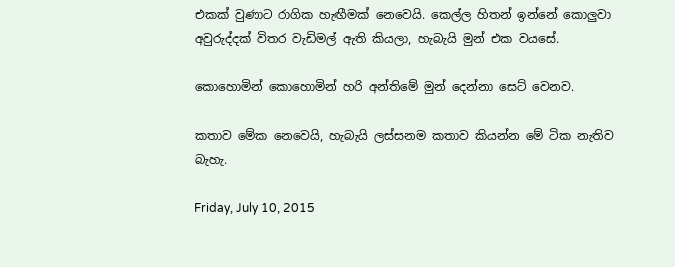එකක් වුණාට රාගික හැඟීමක් නෙවෙයි. කෙල්ල හිතන් ඉන්නේ කොලුවා අවුරුද්දක් විතර වැඩිමල් ඇති කියලා, හැබැයි මුන් එක වයසේ.

කොහොමින් කොහොමින් හරි අන්තිමේ මුන් දෙන්නා සෙට් වෙනව.

කතාව මේක නෙවෙයි, හැබැයි ලස්සනම කතාව කියන්න මේ ටික නැතිව බැහැ.

Friday, July 10, 2015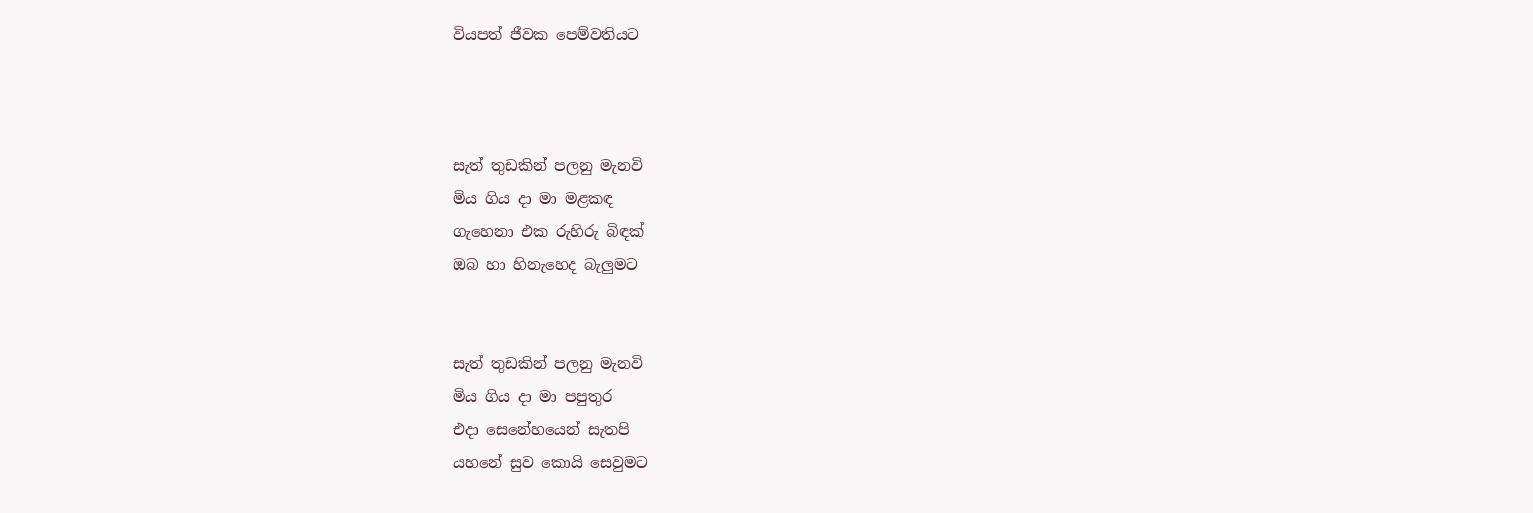වියපත් ජීවක පෙම්වතියට



සැත් තුඩකින් පලනු මැනවි
මිය ගිය දා මා මළකඳ
ගැහෙනා එක රුහිරු බිඳක්
ඔබ හා හිනැහෙද බැලුමට


සැත් තුඩකින් පලනු මැනවි
මිය ගිය දා මා පපුතුර
එදා සෙනේහයෙන් සැතපි
යහනේ සුව කොයි සෙවුමට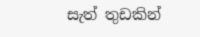සැත් තුඩකින්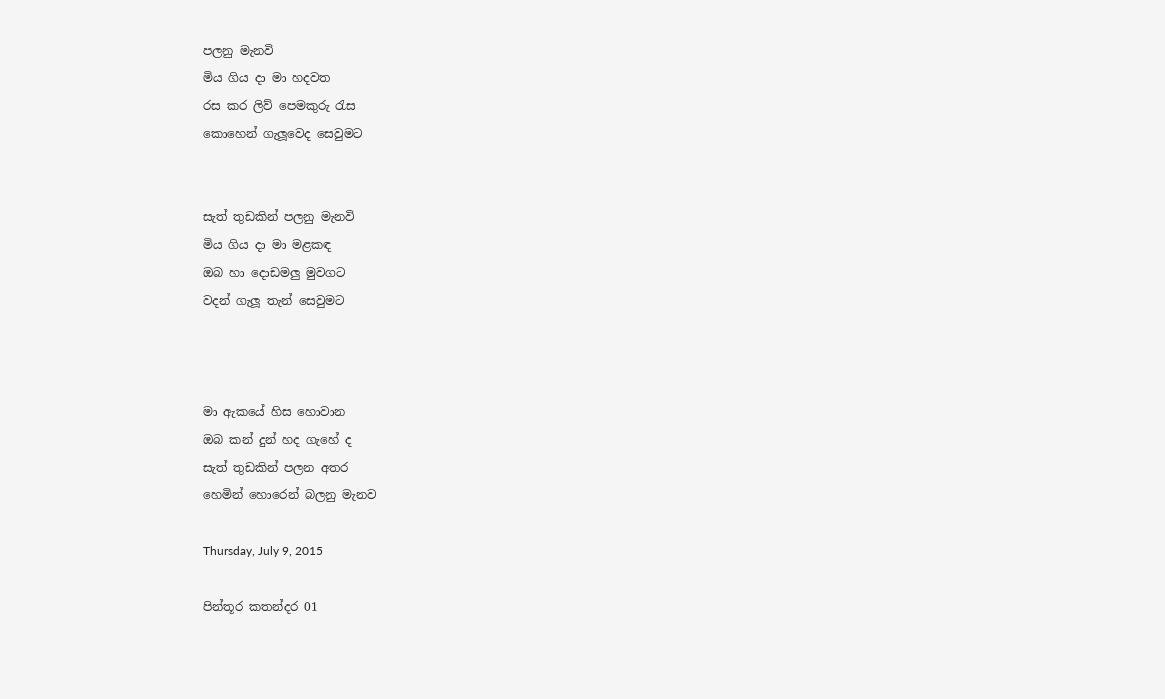පලනු මැනවි
මිය ගිය දා මා හදවත
රස කර ලිව් පෙමකුරු රැස
කොහෙන් ගැලූවෙද සෙවුමට


සැත් තුඩකින් පලනු මැනවි
මිය ගිය දා මා මළකඳ
ඔබ හා දොඩමලු මුවගට
වදන් ගැලූ තැන් සෙවුමට



මා ඇකයේ හිස හොවාන
ඔබ කන් දුන් හද ගැහේ ද
සැත් තුඩකින් පලන අතර
හෙමින් හොරෙන් බලනු මැනව

Thursday, July 9, 2015

පින්තූර කතන්දර 01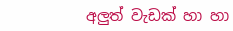අලුත් වැඩක් හා හා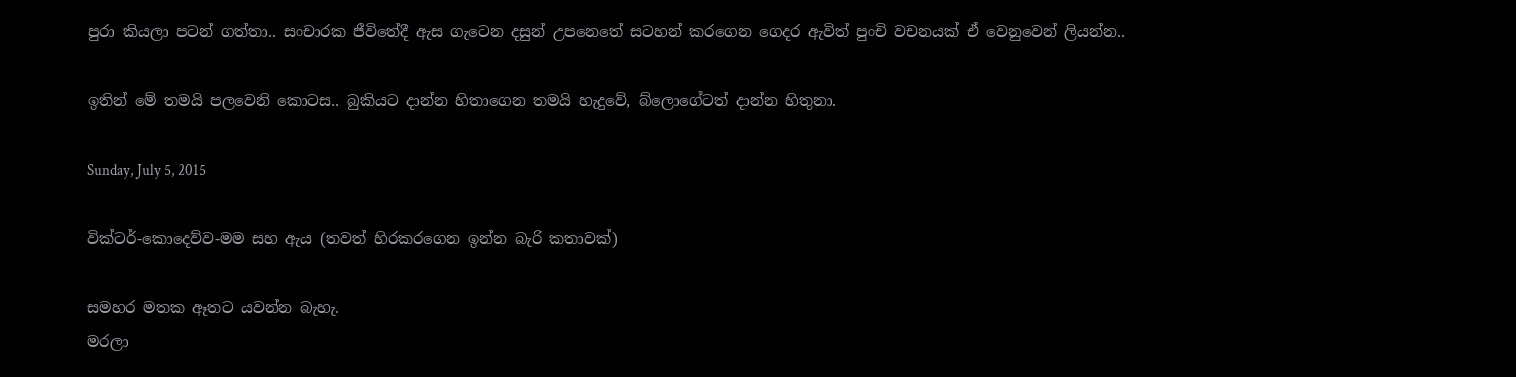පුරා කියලා පටන් ගත්තා.. සංචාරක ජීවිතේදී ඇස ගැටෙන දසුන් උපනෙතේ සටහන් කරගෙන ගෙදර ඇවිත් පුංචි වචනයක් ඒ වෙනුවෙන් ලියන්න..

ඉතින් මේ තමයි පලවෙනි කොටස.. බුකියට දාන්න හිතාගෙන තමයි හැදුවේ, බ්ලොගේටත් දාන්න හිතුනා.

Sunday, July 5, 2015

වික්ටර්-කොදෙව්ව-මම සහ ඇය (තවත් හිරකරගෙන ඉන්න බැරි කතාවක්)

සමහර මතක ඈතට යවන්න බැහැ.
මරලා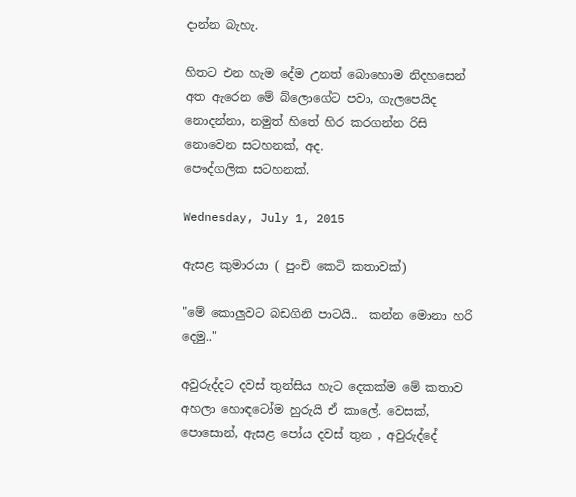දාන්න බැහැ.

හිතට එන හැම දේම උනත් බොහොම නිදහසෙන් අත ඇරෙන මේ බ්ලොගේට පවා, ගැලපෙයිද නොදන්නා, නමුත් හිතේ හිර කරගන්න රිසි නොවෙන සටහනක්, අද.
පෞද්ගලික සටහනක්.

Wednesday, July 1, 2015

ඇසළ කුමාරයා ( පුංචි කෙටි කතාවක්)

"මේ කොලුවට බඩගිනි පාටයි..  කන්න මොනා හරි දෙමු.."

අවුරුද්දට දවස් තුන්සිය හැට දෙකක්ම මේ කතාව අහලා හොඳටෝම හුරුයි ඒ කාලේ. වෙසක්, පොසොන්, ඇසළ පෝය දවස් තුන , අවුරුද්දේ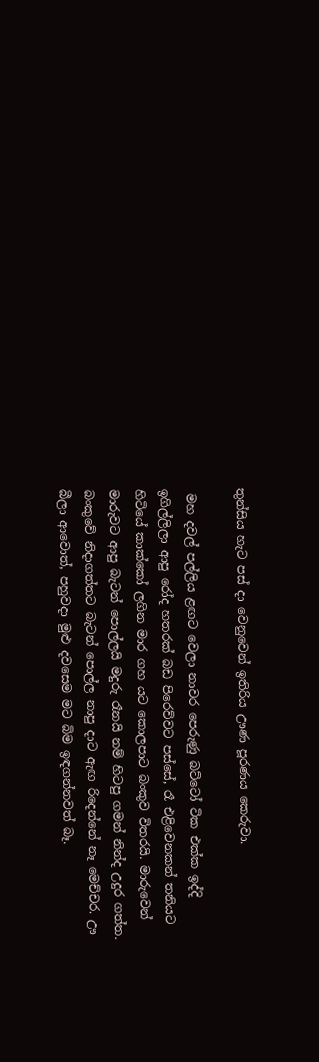තුන්සිය හැට පස් දා වෙනුවෙන් ඉතිරිය ඌණ පූරණය කෙරුවා.

 මහ දවල් පල්ලිය ළඟට වෙලා නාවර පෙරුණු බට්ටෝ ටික එක්ක ඉද්දි ඉගිල්ලිලා ආපු රෝද හතරක් බඩ පිරෙව්වට පස්සේ, රෑ එළිවෙනකන් තනියට හිටියේ කාක්කෝ ලගින මාර ගහ යට කොලපාට බංකුව විතරයි. මාරුවෙන් මාරුවට ආපු බැටන් පොල්ලයි මදුරු රෑනයි නම් හිටපු ගමන් නින්ද උදුර ගත්ත. බංකුවේ නිදාගත්තට බැටන් පොල්ල නාපු දාට ඇඟ රිදෙන්නේ නෑ මෙච්චර. ඌ බීලා ආවොත්, පහුවදා මුළු දවසෙම මට බිම ඉඳගන්නවත් බෑ.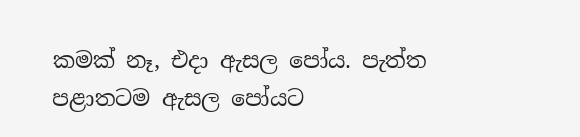කමක් නෑ, එදා ඇසල පෝය. පැත්ත පළාතටම ඇසල පෝයට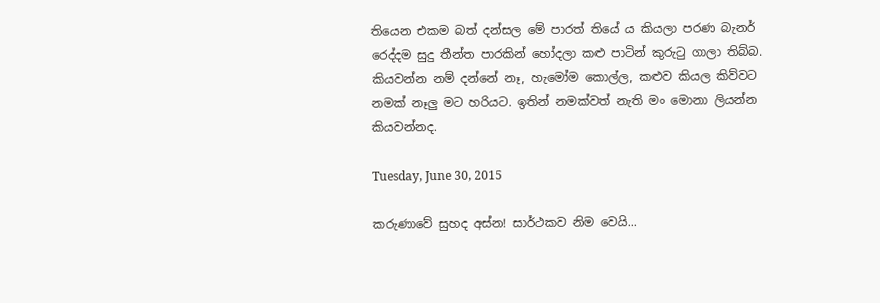තියෙන එකම බත් දන්සල මේ පාරත් තියේ ය කියලා පරණ බැනර් රෙද්දම සුදු තීන්ත පාරකින් හෝදලා කළු පාටින් කුරුටු ගාලා තිබ්බ. කියවන්න නම් දන්නේ නෑ, හැමෝම කොල්ල, කළුව කියල කිව්වට නමක් නෑලු මට හරියට. ඉතින් නමක්වත් නැති මං මොනා ලියන්න කියවන්නද.

Tuesday, June 30, 2015

කරුණාවේ සුහද අස්න! සාර්ථකව නිම වෙයි...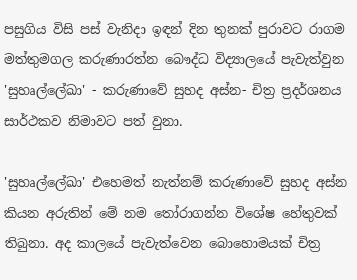පසුගිය විසි පස් වැනිදා ඉඳන් දින තුනක් පුරාවට රාගම මත්තුමගල කරුණාරත්න බෞද්ධ විද්‍යාලයේ පැවැත්වුන 'සුහෘල්ලේඛා' - කරුණාවේ සුහද අස්න- චිත්‍ර ප්‍රදර්ශනය සාර්ථකව නිමාවට පත් වුනා.

'සුහෘල්ලේඛා' එහෙමත් නැත්නම් කරුණාවේ සුහද අස්න කියන අරුතින් මේ නම තෝරාගන්න විශේෂ හේතුවක් තිබුනා. අද කාලයේ පැවැත්වෙන බොහොමයක් චිත්‍ර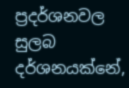ප්‍රදර්ශනවල සුලබ දර්ශනයක්නේ,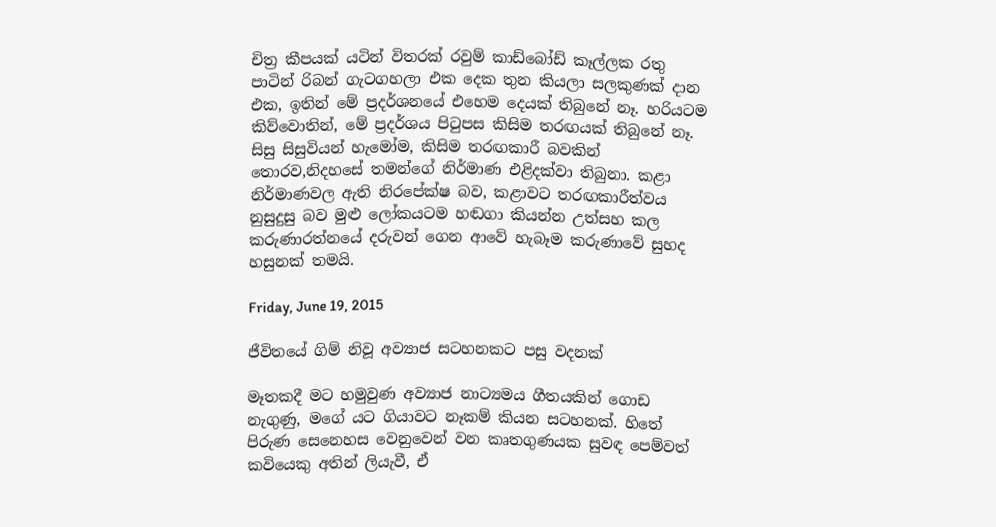චිත්‍ර කීපයක් යටින් විතරක් රවුම් කාඩ්බෝඩ් කෑල්ලක රතු පාටින් රිබන් ගැටගහලා එක දෙක තුන කියලා සලකුණක් දාන එක, ඉතින් මේ ප්‍රදර්ශනයේ එහෙම දෙයක් තිබුනේ නෑ. හරියටම කිව්වොතින්, මේ ප්‍රදර්ශය පිටුපස කිසිම තරඟයක් තිබුනේ නෑ. සිසු සිසුවියන් හැමෝම, කිසිම තරඟකාරී බවකින් තොරව,නිදහසේ තමන්ගේ නිර්මාණ එළිදක්වා තිබුනා. කළා නිර්මාණවල ඇති නිරපේක්ෂ බව, කළාවට තරඟකාරීත්වය නුසුදුසු බව මුළු ලෝකයටම හඬගා කියන්න උත්සහ කල කරුණාරත්නයේ දරුවන් ගෙන ආවේ හැබෑම කරුණාවේ සුහද හසුනක් තමයි.

Friday, June 19, 2015

ජීවිතයේ ගිම් නිවූ අව්‍යාජ සටහනකට පසු වදනක්

මෑතකදී මට හමුවුණ අව්‍යාජ නාට්‍යමය ගීතයකින් ගොඩ නැගුණු, මගේ යට ගියාවට නෑකම් කියන සටහනක්. හිතේ පිරුණ සෙනෙහස වෙනුවෙන් වන කෘතගුණයක සුවඳ පෙම්වත් කවියෙකු අතින් ලියැවී, ඒ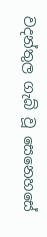වදන්තුල ගැබ් වූ සෙනෙහසේ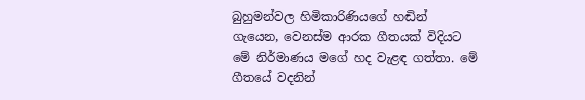බුහුමන්වල හිමිකාරිණියගේ හඬින් ගැයෙන, වෙනස්ම ආරක ගීතයක් විදියට මේ නිර්මාණය මගේ හද වැළඳ ගත්තා. මේ ගීතයේ වදනින්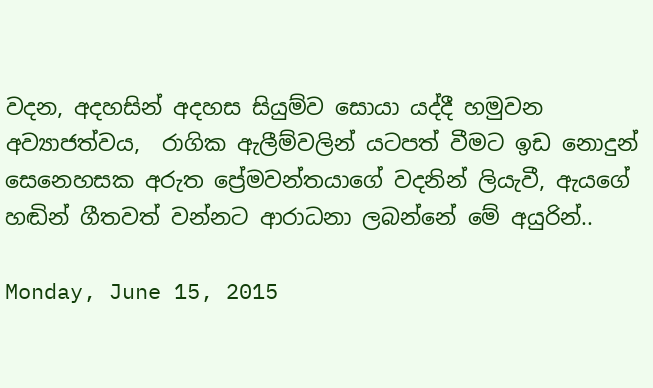වදන, අදහසින් අදහස සියුම්ව සොයා යද්දී හමුවන  අව්‍යාජත්වය,  රාගික ඇලීම්වලින් යටපත් වීමට ඉඩ නොදුන් සෙනෙහසක අරුත ප්‍රේමවන්තයාගේ වදනින් ලියැවී, ඇයගේ හඬින් ගීතවත් වන්නට ආරාධනා ලබන්නේ මේ අයුරින්..

Monday, June 15, 2015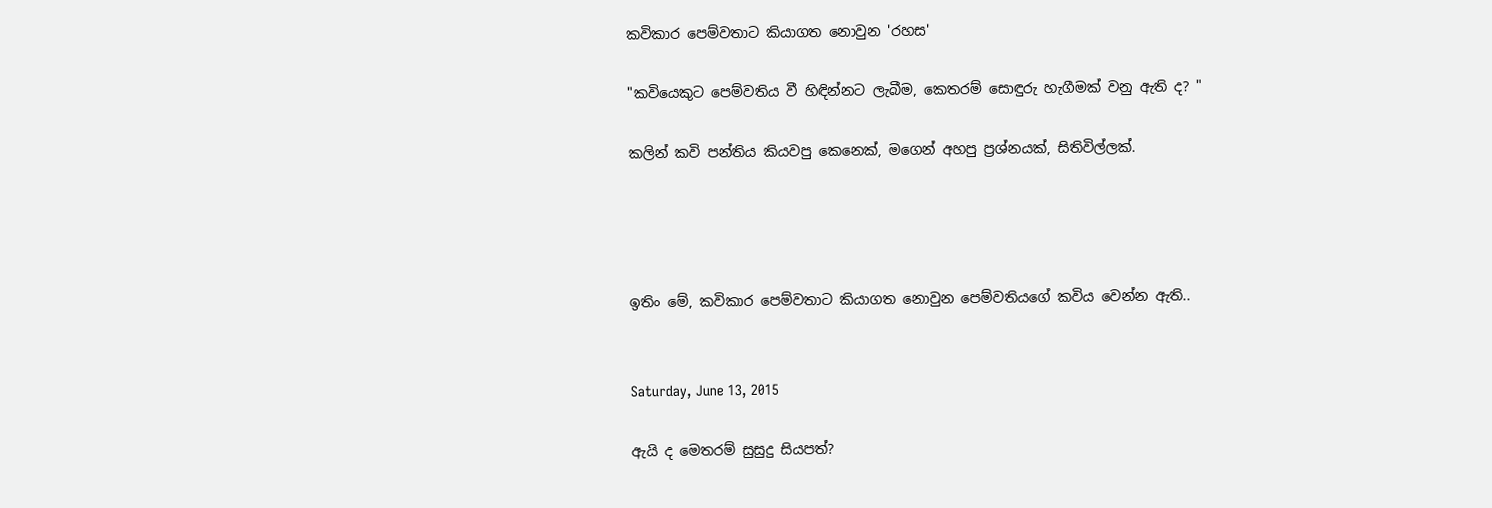කවිකාර පෙම්වතාට කියාගත නොවුන 'රහස'

"කවියෙකුට පෙම්වතිය වී හිඳින්නට ලැබීම, කෙතරම් සොඳුරු හැගීමක් වනු ඇති ද? "

කලින් කවි පන්තිය කියවපු කෙනෙක්, මගෙන් අහපු ප්‍රශ්නයක්, සිතිවිල්ලක්.




ඉතිං මේ, කවිකාර පෙම්වතාට කියාගත නොවුන පෙම්වතියගේ කවිය වෙන්න ඇති..


Saturday, June 13, 2015

ඇයි ද මෙතරම් සුසුදු සියපත්?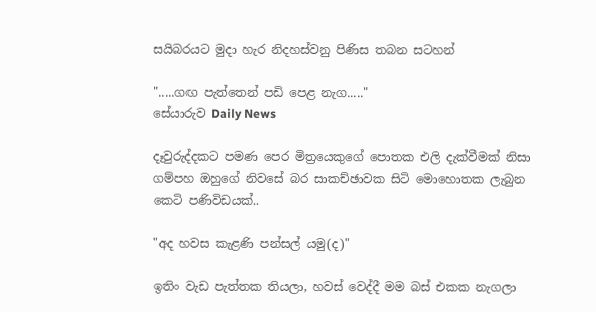සයිබරයට මුදා හැර නිදහස්වනු පිණිස තබන සටහන්

".....ගඟ පැත්තෙන් පඩි පෙළ නැග....."
සේයාරුව Daily News

දෑවුරුද්දකට පමණ පෙර මිත්‍රයෙකුගේ පොතක එලි දැක්වීමක් නිසා ගම්පහ ඔහුගේ නිවසේ බර සාකච්ඡාවක සිටි මොහොතක ලැබුන කෙටි පණිවිඩයක්..

"අද හවස කැළණි පන්සල් යමු(ද)"

ඉතිං වැඩ පැත්තක තියලා, හවස් වෙද්දී මම බස් එකක නැගලා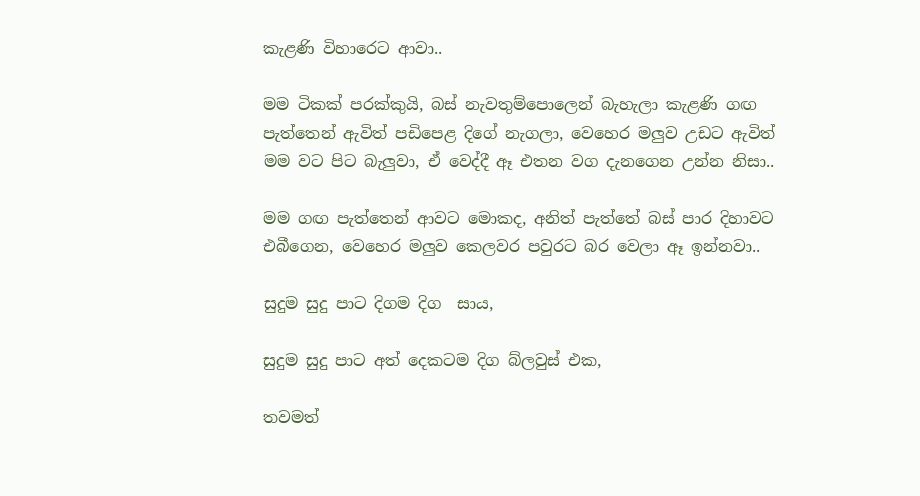කැළණි විහාරෙට ආවා..

මම ටිකක් පරක්කුයි, බස් නැවතුම්පොලෙන් බැහැලා කැළණි ගඟ පැත්තෙන් ඇවිත් පඩිපෙළ දිගේ නැගලා, වෙහෙර මලුව උඩට ඇවිත් මම වට පිට බැලුවා, ඒ වෙද්දී ඈ එතන වග දැනගෙන උන්න නිසා..

මම ගඟ පැත්තෙන් ආවට මොකද, අනිත් පැත්තේ බස් පාර දිහාවට එබීගෙන, වෙහෙර මලුව කෙලවර පවුරට බර වෙලා ඈ ඉන්නවා..

සුදුම සුදු පාට දිගම දිග  සාය,

සුදුම සුදු පාට අත් දෙකටම දිග බ්ලවුස් එක,

තවමත්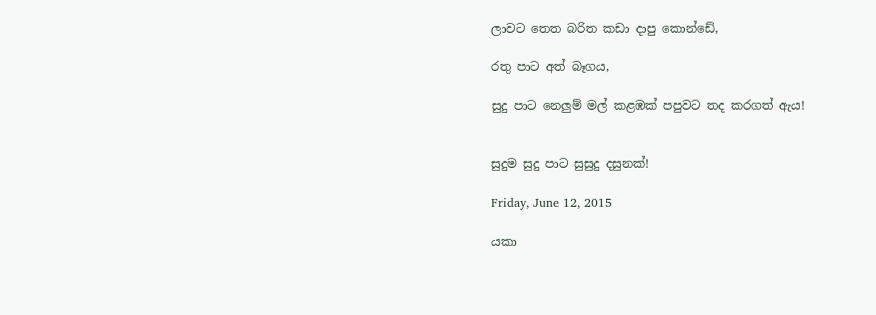ලාවට තෙත බරිත කඩා දාපු කොන්ඩේ,

රතු පාට අත් බෑගය,

සුදු පාට නෙලුම් මල් කළඹක් පපුවට තද කරගත් ඇය!


සුදුම සුදු පාට සුසුදු දසුනක්!

Friday, June 12, 2015

යකා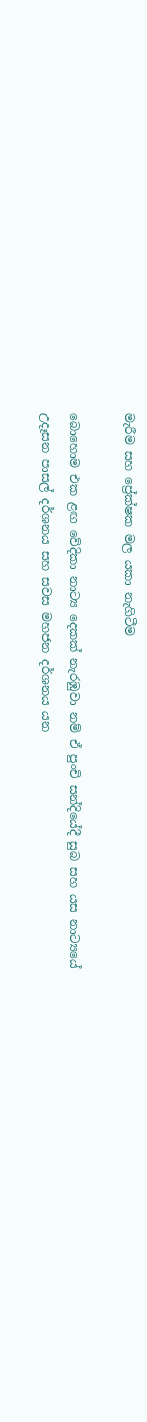මැරීම සහ ප්‍රේක්ෂක මල යකා නැගිටීම

බොහොම එක ළඟ වේදිකා නාට්‍ය දෙකක් නැරඹුවා නම් ඒ පුංචි සන්දියේදී සුබ සහ යස නාට්‍යයේ උදෑසන පාසල් දර්ශනය සහ සවස මහජන දර්ශනය යන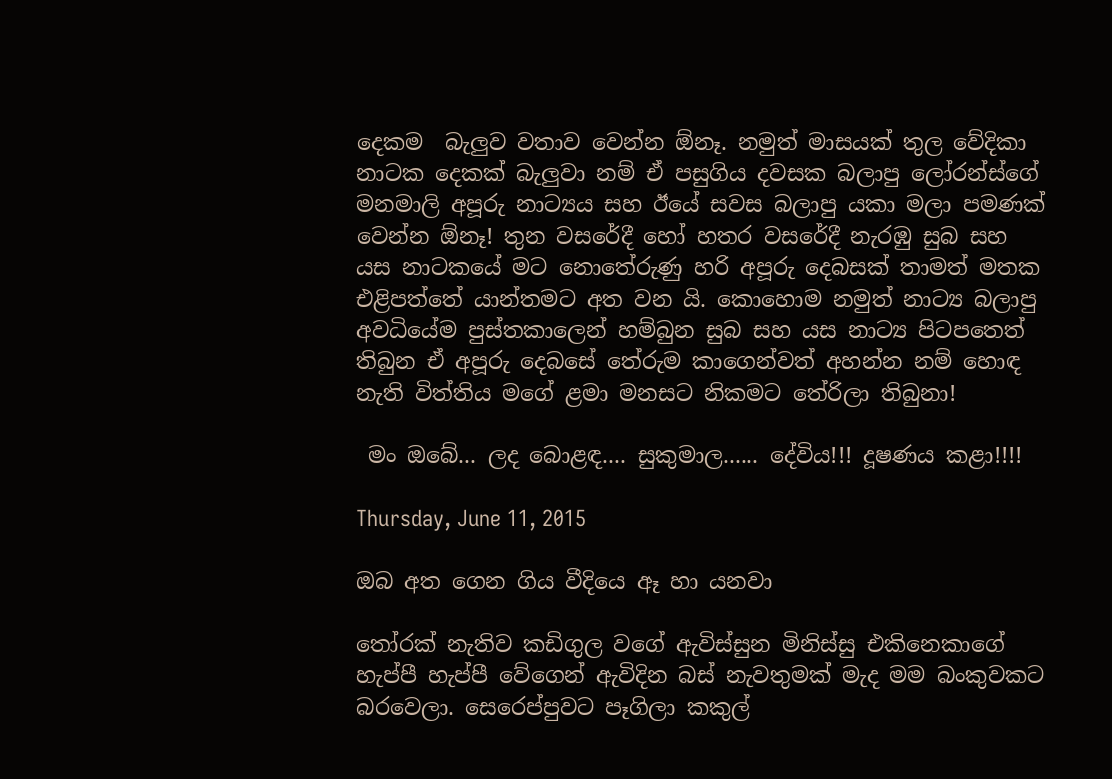දෙකම  බැලුව වතාව වෙන්න ඕනෑ. නමුත් මාසයක් තුල වේදිකා නාටක දෙකක් බැලුවා නම් ඒ පසුගිය දවසක බලාපු ලෝරන්ස්ගේ මනමාලි අපූරු නාට්‍යය සහ ඊයේ සවස බලාපු යකා මලා පමණක් වෙන්න ඕනෑ! තුන වසරේදී හෝ හතර වසරේදී නැරඹු සුබ සහ යස නාටකයේ මට නොතේරුණු හරි අපූරු දෙබසක් තාමත් මතක එළිපත්තේ යාන්තමට අත වන යි. කොහොම නමුත් නාට්‍ය බලාපු අවධියේම පුස්තකාලෙන් හම්බුන සුබ සහ යස නාට්‍ය පිටපතෙත් තිබුන ඒ අපූරු දෙබසේ තේරුම කාගෙන්වත් අහන්න නම් හොඳ නැති විත්තිය මගේ ළමා මනසට නිකමට තේරිලා තිබුනා!

 මං ඔබේ... ලද බොළඳ.... සුකුමාල...... දේවිය!!! දූෂණය කළා!!!!

Thursday, June 11, 2015

ඔබ අත ගෙන ගිය වීදියෙ ඈ හා යනවා

තෝරක් නැතිව කඩිගුල වගේ ඇවිස්සුන මිනිස්සු එකිනෙකාගේ හැප්පී හැප්පී වේගෙන් ඇවිදින බස් නැවතුමක් මැද මම බංකුවකට බරවෙලා. සෙරෙප්පුවට පෑගිලා කකුල්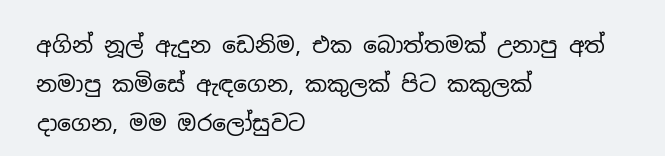අගින් නූල් ඇදුන ඩෙනිම, එක බොත්තමක් උනාපු අත් නමාපු කමිසේ ඇඳගෙන, කකුලක් පිට කකුලක් දාගෙන, මම ඔරලෝසුවට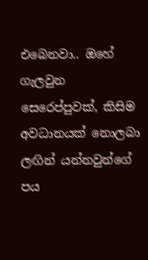එබෙනවා.. ඔහේ ගැලවුන සෙරෙප්පුවක්, කිසිම අවධානයක් නොලබා ලඟින් යන්නවුන්ගේ පය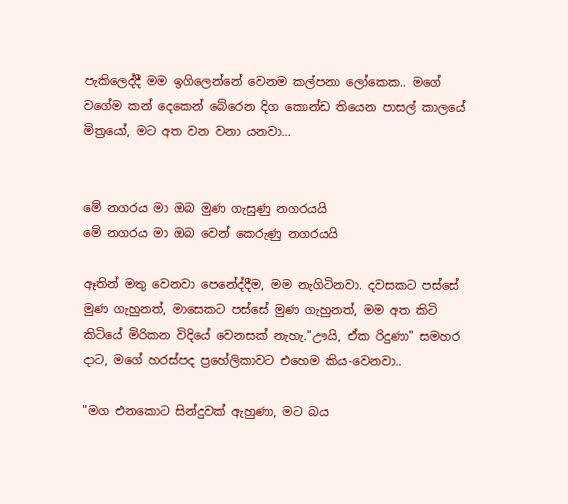පැකිලෙද්දී මම ඉගිලෙන්නේ වෙනම කල්පනා ලෝකෙක.. මගේ වගේම කන් දෙකෙන් බේරෙන දිග කොන්ඩ තියෙන පාසල් කාලයේ මිත්‍රයෝ, මට අත වන වනා යනවා...


මේ නගරය මා ඔබ මුණ ගැසුණු නගරයයි
මේ නගරය මා ඔබ වෙන් කෙරුණු නගරයයි

ඈතින් මතු වෙනවා පෙනේද්දීම, මම නැගිටිනවා. දවසකට පස්සේ මුණ ගැහුනත්, මාසෙකට පස්සේ මුණ ගැහුනත්, මම අත කිටි කිටියේ මිරිකන විදියේ වෙනසක් නැහැ."ඌයි, ඒක රිදුණා" සමහර දාට, මගේ හරස්පද ප්‍රහේලිකාවට එහෙම කිය-වෙනවා..

"මග එනකොට සින්දුවක් ඇහුණා, මට බය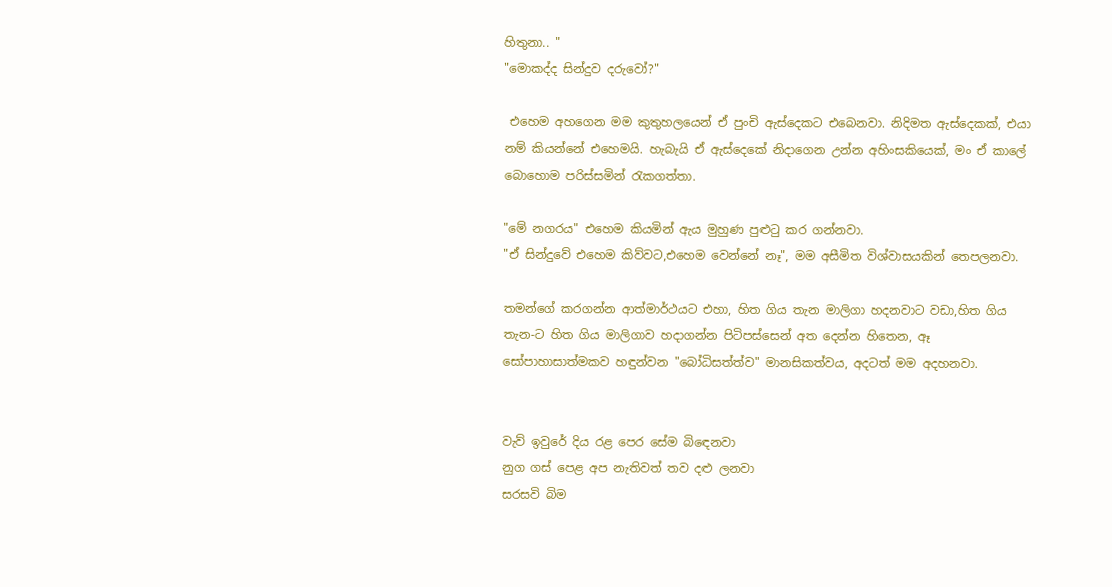හිතුනා.. "
"මොකද්ද සින්දුව දරුවෝ?"

 එහෙම අහගෙන මම කුතුහලයෙන් ඒ පුංචි ඇස්දෙකට එබෙනවා. නිදිමත ඇස්දෙකක්, එයා නම් කියන්නේ එහෙමයි. හැබැයි ඒ ඇස්දෙකේ නිදාගෙන උන්න අහිංසකියෙක්, මං ඒ කාලේ බොහොම පරිස්සමින් රැකගත්තා.

"මේ නගරය" එහෙම කියමින් ඇය මුහුණ පුළුටු කර ගන්නවා.
"ඒ සින්දුවේ එහෙම කිව්වට,එහෙම වෙන්නේ නෑ", මම අසීමිත විශ්වාසයකින් තෙපලනවා.

තමන්ගේ කරගන්න ආත්මාර්ථයට එහා, හිත ගිය තැන මාලිගා හදනවාට වඩා,හිත ගිය තැන-ට හිත ගිය මාලිගාව හදාගන්න පිටිපස්සෙන් අත දෙන්න හිතෙන, ඈ සෝපාහාසාත්මකව හඳුන්වන "බෝධිසත්ත්ව" මානසිකත්වය, අදටත් මම අදහනවා.


වැව් ඉවුරේ දිය රළ පෙර සේම බිඳෙනවා
නුග ගස් පෙළ අප නැතිවත් තව දළු ලනවා
සරසවි බිම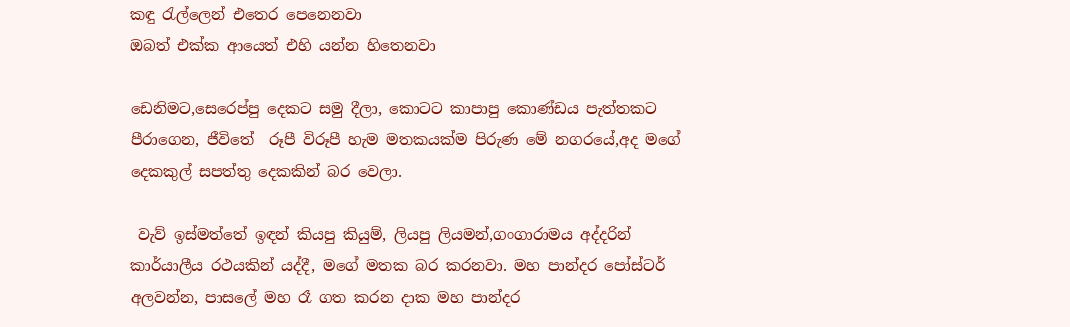කඳු රැල්ලෙන් එතෙර පෙනෙනවා
ඔබත් එක්ක ආයෙත් එහි යන්න හිතෙනවා

ඩෙනිමට,සෙරෙප්පු දෙකට සමු දීලා, කොටට කාපාපු කොණ්ඩය පැත්තකට පීරාගෙන, ජීවිතේ  රූපී විරූපී හැම මතකයක්ම පිරුණ මේ නගරයේ,අද මගේ දෙකකුල් සපත්තු දෙකකින් බර වෙලා.

 වැව් ඉස්මත්තේ ඉඳන් කියපු කියුම්, ලියපු ලියමන්,ගංගාරාමය අද්දරින් කාර්යාලීය රථයකින් යද්දී, මගේ මතක බර කරනවා. මහ පාන්දර පෝස්ටර් අලවන්න, පාසලේ මහ රෑ ගත කරන දාක මහ පාන්දර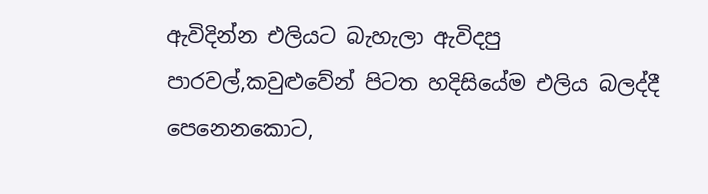ඇවිදින්න එලියට බැහැලා ඇවිදපු පාරවල්,කවුළුවේන් පිටත හදිසියේම එලිය බලද්දී පෙනෙනකොට,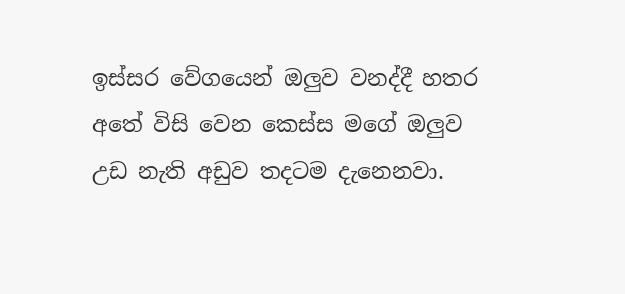ඉස්සර වේගයෙන් ඔලුව වනද්දී හතර අතේ විසි වෙන කෙස්ස මගේ ඔලුව උඩ නැති අඩුව තදටම දැනෙනවා.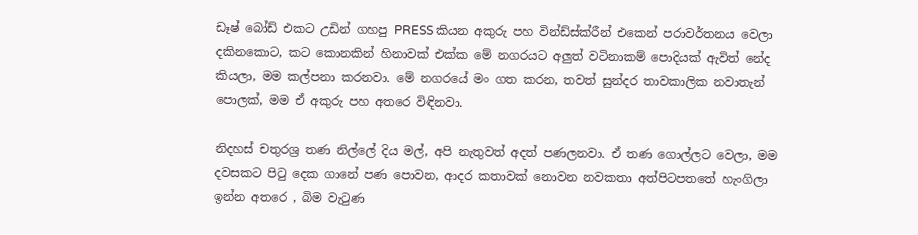ඩෑෂ් බෝඩ් එකට උඩින් ගහපු PRESS කියන අකුරු පහ වින්ඩ්ස්ක්රීන් එකෙන් පරාවර්තනය වෙලා දකිනකොට, කට කොනකින් හිනාවක් එක්ක මේ නගරයට අලුත් වටිනාකම් පොදියක් ඇවිත් නේද කියලා, මම කල්පනා කරනවා. මේ නගරයේ මං ගත කරන, තවත් සුන්දර තාවකාලික නවාතැන් පොලක්, මම ඒ අකුරු පහ අතරෙ විඳිනවා.

නිදහස් චතුරශ්‍ර තණ නිල්ලේ දිය මල්, අපි නැතුවත් අදත් පණලනවා. ඒ තණ ගොල්ලට වෙලා, මම දවසකට පිටු දෙක ගානේ පණ පොවන, ආදර කතාවක් නොවන නවකතා අත්පිටපතතේ හැංගිලා ඉන්න අතරෙ , බිම වැටුණ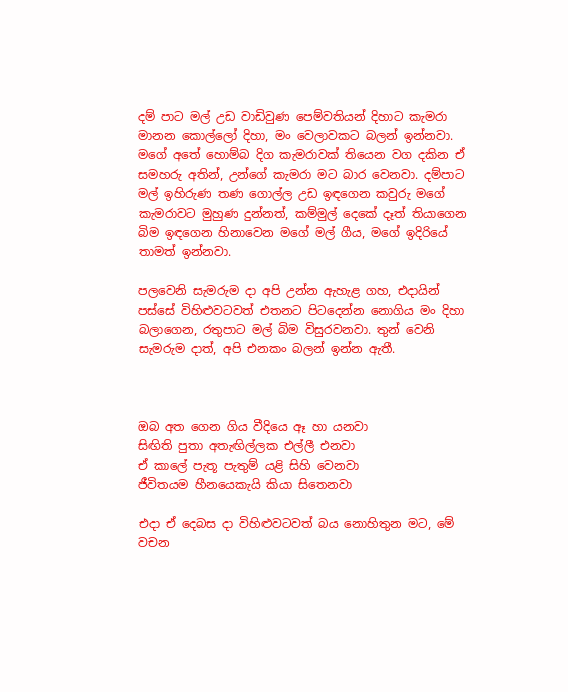දම් පාට මල් උඩ වාඩිවුණ පෙම්වතියන් දිහාට කැමරා මානන කොල්ලෝ දිහා, මං වෙලාවකට බලන් ඉන්නවා. මගේ අතේ හොම්බ දිග කැමරාවක් තියෙන වග දකින ඒ සමහරු අතින්, උන්ගේ කැමරා මට බාර වෙනවා. දම්පාට මල් ඉහිරුණ තණ ගොල්ල උඩ ඉඳගෙන කවුරු මගේ කැමරාවට මුහුණ දුන්නත්, කම්මුල් දෙකේ දෑත් තියාගෙන බිම ඉඳගෙන හිනාවෙන මගේ මල් ගීය, මගේ ඉදිරියේ තාමත් ඉන්නවා.

පලවෙනි සැමරුම දා අපි උන්න ඇහැළ ගහ, එදායින් පස්සේ විහිළුවටවත් එතනට පිටදෙන්න නොගිය මං දිහා බලාගෙන, රතුපාට මල් බිම විසුරවනවා. තුන් වෙනි සැමරුම දාත්, අපි එනකං බලන් ඉන්න ඇතී.



ඔබ අත ගෙන ගිය වීදියෙ ඈ හා යනවා
සිඟිති පුතා අතැඟිල්ලක එල්ලී එනවා
ඒ කාලේ පැතූ පැතුම් යළි සිහි වෙනවා
ජීවිතයම හීනයෙකැයි කියා සිතෙනවා

එදා ඒ දෙබස දා විහිළුවටවත් බය නොහිතුන මට, මේ වචන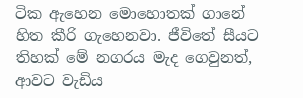ටික ඇහෙන මොහොතක් ගානේ හිත කීරි ගැහෙනවා. ජීවිතේ සීයට තිහක් මේ නගරය මැද ගෙවුනත්, ආවට වැඩිය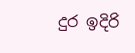දුර ඉදිරි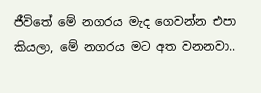ජීවිතේ මේ නගරය මැද ගෙවන්න එපා කියලා, මේ නගරය මට අත වනනවා..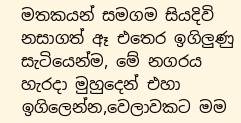මතකයන් සමගම සියදිවි නසාගත් ඈ එතෙර ඉගිලුණු සැටියෙන්ම, මේ නගරය හැරදා මුහුදෙන් එහා ඉගිලෙන්න,වෙලාවකට මම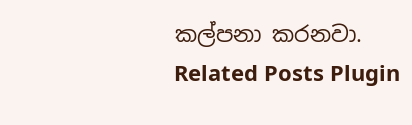කල්පනා කරනවා.
Related Posts Plugin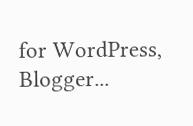for WordPress, Blogger...